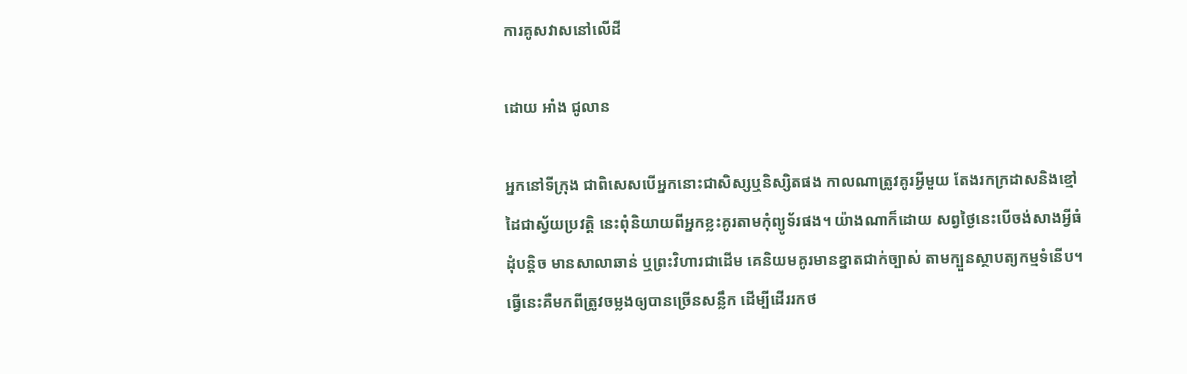ការគូសវាសនៅលើដី

ដោយ អាំង ជូលាន

អ្នកនៅទីក្រុង ជាពិសេសបើអ្នកនោះជាសិស្សឬនិស្សិតផង កាលណាត្រូវគូរអ្វីមួយ តែងរកក្រដាសនិងខ្មៅដៃជាស្វ័យប្រវត្តិ នេះពុំនិយាយពីអ្នកខ្លះគូរតាមកុំព្យូទ័រផង។ យ៉ាងណាក៏ដោយ សព្វថ្ងៃនេះបើចង់សាងអ្វីធំដុំបន្តិច មានសាលាឆាន់ ឬព្រះវិហារជាដើម គេនិយមគូរមានខ្នាតជាក់ច្បាស់ តាមក្បួនស្ថាបត្យកម្មទំនើប។ ធ្វើនេះគឺមកពីត្រូវចម្លងឲ្យបានច្រើនសន្លឹក ដើម្បីដើររកថ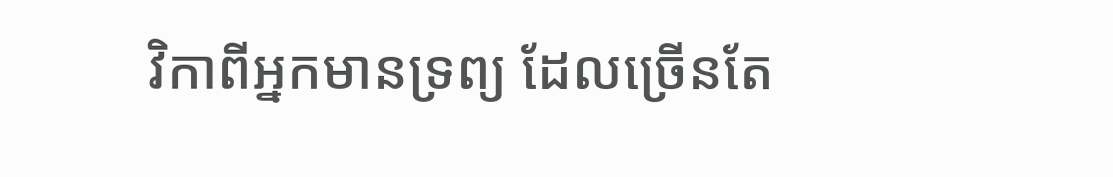វិកាពីអ្នកមានទ្រព្យ ដែលច្រើនតែ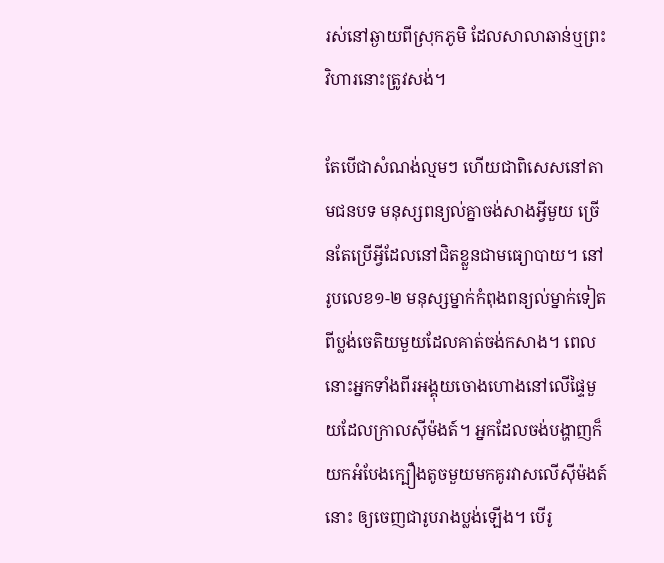រស់នៅឆ្ងាយពីស្រុកភូមិ ដែលសាលាឆាន់ឬព្រះវិហារនោះត្រូវសង់។

តែបើជាសំណង់ល្មមៗ ហើយជាពិសេសនៅតាមជនបទ មនុស្សពន្យល់គ្នាចង់សាងអ្វីមួយ ច្រើនតែប្រើអ្វីដែលនៅជិតខ្លួនជាមធ្យោបាយ។ នៅរូបលេខ១-២ មនុស្សម្នាក់កំពុងពន្យល់ម្នាក់ទៀតពីប្លង់ចេតិយមួយដែលគាត់ចង់កសាង។ ពេលនោះអ្នកទាំងពីរអង្គុយចោងហោងនៅលើផ្ទៃមួយដែលក្រាលស៊ីម៉ងត៍។ អ្នកដែលចង់បង្ហាញក៏យកអំបែងក្បឿងតូចមួយមកគូរវាសលើស៊ីម៉ងត៍នោះ ឲ្យចេញជារូបរាងប្លង់ឡើង។ បើរូ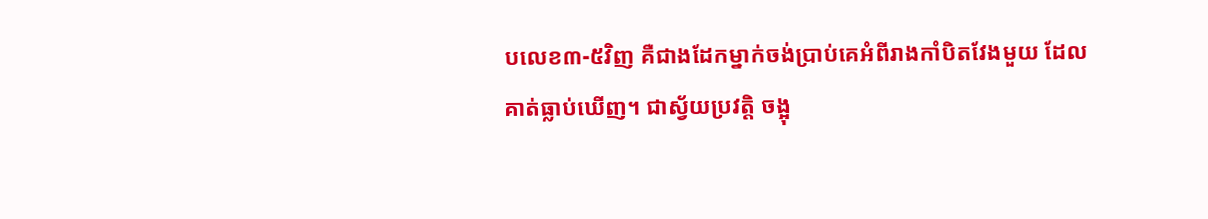បលេខ៣-៥វិញ គឺជាងដែកម្នាក់ចង់ប្រាប់គេអំពីរាងកាំបិតវែងមួយ ដែលគាត់ធ្លាប់ឃើញ។ ជាស្វ័យប្រវត្តិ ចង្អុ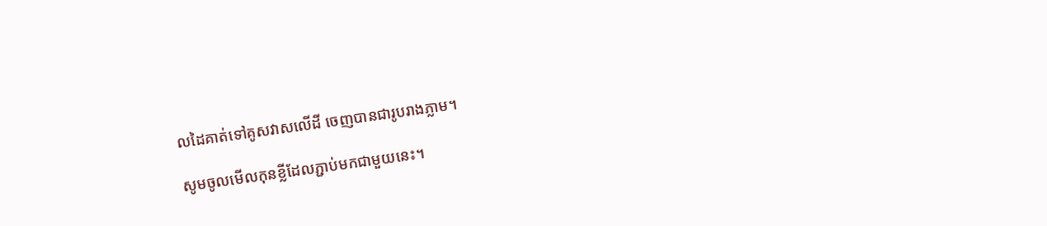លដៃគាត់ទៅគូសវាសលើដី ចេញបានជារូបរាងភ្លាម។

សូមចូលមើលកុនខ្លីដែលភ្ជាប់មកជាមួយនេះ។